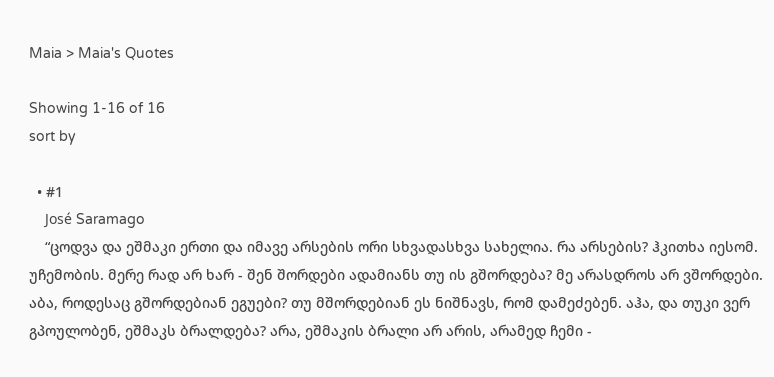Maia > Maia's Quotes

Showing 1-16 of 16
sort by

  • #1
    José Saramago
    “ცოდვა და ეშმაკი ერთი და იმავე არსების ორი სხვადასხვა სახელია. რა არსების? ჰკითხა იესომ. უჩემობის. მერე რად არ ხარ - შენ შორდები ადამიანს თუ ის გშორდება? მე არასდროს არ ვშორდები. აბა, როდესაც გშორდებიან ეგუები? თუ მშორდებიან ეს ნიშნავს, რომ დამეძებენ. აჰა, და თუკი ვერ გპოულობენ, ეშმაკს ბრალდება? არა, ეშმაკის ბრალი არ არის, არამედ ჩემი -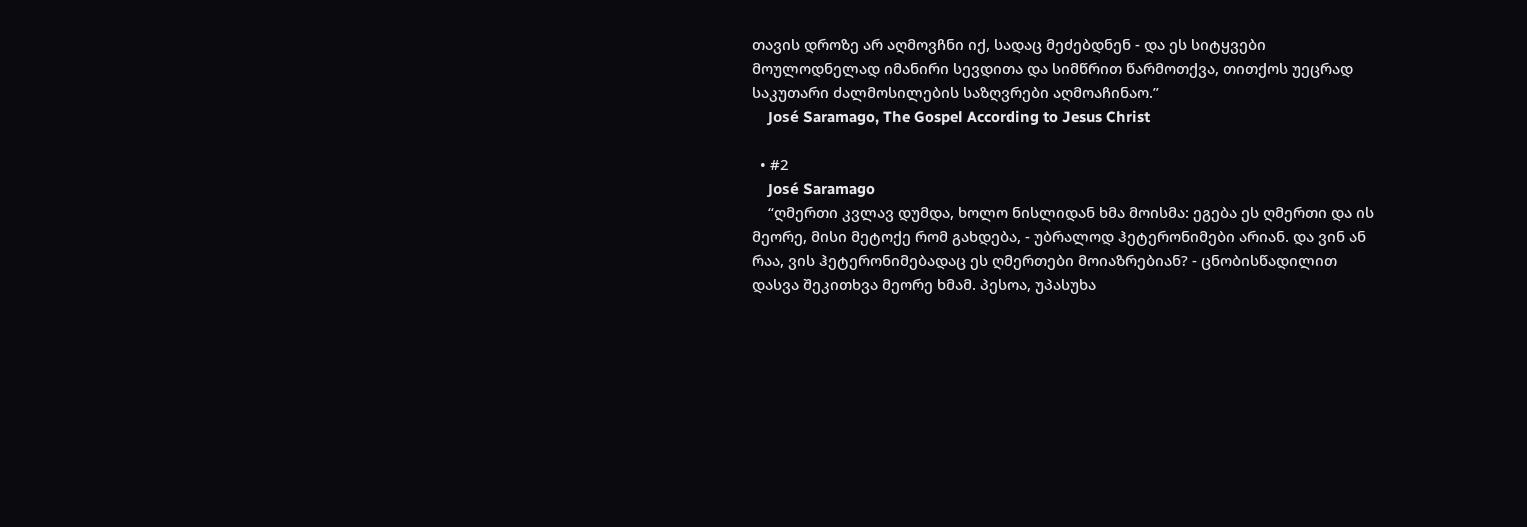თავის დროზე არ აღმოვჩნი იქ, სადაც მეძებდნენ - და ეს სიტყვები მოულოდნელად იმანირი სევდითა და სიმწრით წარმოთქვა, თითქოს უეცრად საკუთარი ძალმოსილების საზღვრები აღმოაჩინაო.”
    José Saramago, The Gospel According to Jesus Christ

  • #2
    José Saramago
    “ღმერთი კვლავ დუმდა, ხოლო ნისლიდან ხმა მოისმა: ეგება ეს ღმერთი და ის მეორე, მისი მეტოქე რომ გახდება, - უბრალოდ ჰეტერონიმები არიან. და ვინ ან რაა, ვის ჰეტერონიმებადაც ეს ღმერთები მოიაზრებიან? - ცნობისწადილით დასვა შეკითხვა მეორე ხმამ. პესოა, უპასუხა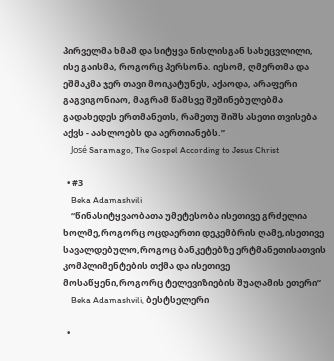პირველმა ხმამ და სიტყვა ნისლისგან სახეცვლილი, ისე გაისმა, როგორც პერსონა. იესომ, ღმერთმა და ეშმაკმა ჯერ თავი მოიკატუნეს, აქაოდა, არაფერი გაგვიგონიაო, მაგრამ წამსვე შეშინებულებმა გადახედეს ერთმანეთს, რამეთუ შიშს ასეთი თვისება აქვს - აახლოებს და აერთიანებს.”
    José Saramago, The Gospel According to Jesus Christ

  • #3
    Beka Adamashvili
    “წინასიტყვაობათა უმეტესობა ისეთივე გრძელია ხოლმე,როგორც ოცდაერთი დეკემბრის ღამე,ისეთივე სავალდებულო,როგოც ბანკეტებზე ერტმანეთისათვის კომპლიმენტების თქმა და ისეთივე მოსაწყენი,როგორც ტელევიზიების შუაღამის ეთერი”
    Beka Adamashvili, ბესტსელერი

  •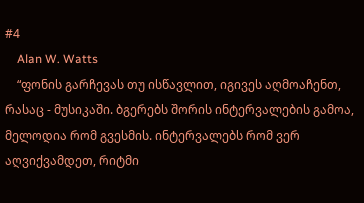#4
    Alan W. Watts
    “ფონის გარჩევას თუ ისწავლით, იგივეს აღმოაჩენთ, რასაც - მუსიკაში. ბგერებს შორის ინტერვალების გამოა, მელოდია რომ გვესმის. ინტერვალებს რომ ვერ აღვიქვამდეთ, რიტმი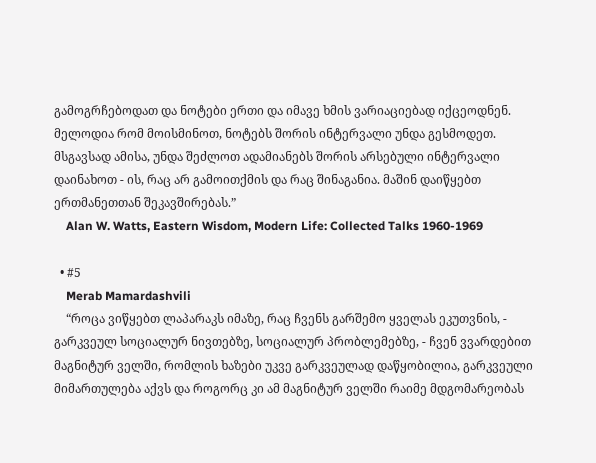გამოგრჩებოდათ და ნოტები ერთი და იმავე ხმის ვარიაციებად იქცეოდნენ. მელოდია რომ მოისმინოთ, ნოტებს შორის ინტერვალი უნდა გესმოდეთ. მსგავსად ამისა, უნდა შეძლოთ ადამიანებს შორის არსებული ინტერვალი დაინახოთ - ის, რაც არ გამოითქმის და რაც შინაგანია. მაშინ დაიწყებთ ერთმანეთთან შეკავშირებას.”
    Alan W. Watts, Eastern Wisdom, Modern Life: Collected Talks 1960-1969

  • #5
    Merab Mamardashvili
    “როცა ვიწყებთ ლაპარაკს იმაზე, რაც ჩვენს გარშემო ყველას ეკუთვნის, - გარკვეულ სოციალურ ნივთებზე, სოციალურ პრობლემებზე, - ჩვენ ვვარდებით მაგნიტურ ველში, რომლის ხაზები უკვე გარკვეულად დაწყობილია, გარკვეული მიმართულება აქვს და როგორც კი ამ მაგნიტურ ველში რაიმე მდგომარეობას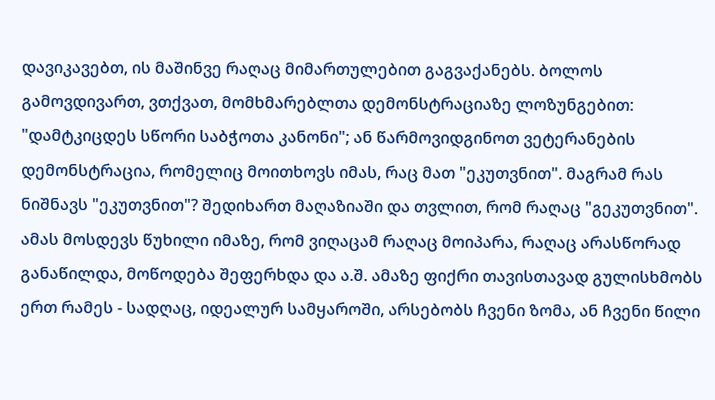დავიკავებთ, ის მაშინვე რაღაც მიმართულებით გაგვაქანებს. ბოლოს გამოვდივართ, ვთქვათ, მომხმარებლთა დემონსტრაციაზე ლოზუნგებით: "დამტკიცდეს სწორი საბჭოთა კანონი"; ან წარმოვიდგინოთ ვეტერანების დემონსტრაცია, რომელიც მოითხოვს იმას, რაც მათ "ეკუთვნით". მაგრამ რას ნიშნავს "ეკუთვნით"? შედიხართ მაღაზიაში და თვლით, რომ რაღაც "გეკუთვნით". ამას მოსდევს წუხილი იმაზე, რომ ვიღაცამ რაღაც მოიპარა, რაღაც არასწორად განაწილდა, მოწოდება შეფერხდა და ა.შ. ამაზე ფიქრი თავისთავად გულისხმობს ერთ რამეს - სადღაც, იდეალურ სამყაროში, არსებობს ჩვენი ზომა, ან ჩვენი წილი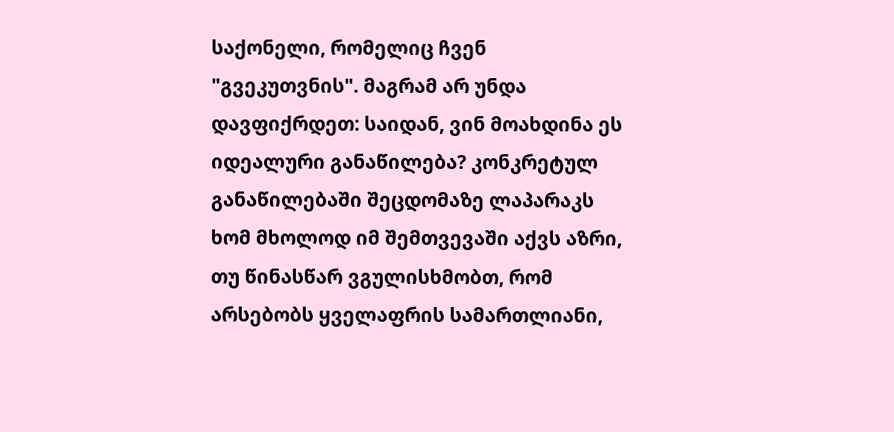საქონელი, რომელიც ჩვენ "გვეკუთვნის". მაგრამ არ უნდა დავფიქრდეთ: საიდან, ვინ მოახდინა ეს იდეალური განაწილება? კონკრეტულ განაწილებაში შეცდომაზე ლაპარაკს ხომ მხოლოდ იმ შემთვევაში აქვს აზრი, თუ წინასწარ ვგულისხმობთ, რომ არსებობს ყველაფრის სამართლიანი,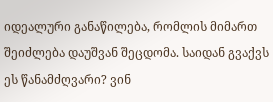იდეალური განაწილება, რომლის მიმართ შეიძლება დაუშვან შეცდომა. საიდან გვაქვს ეს წანამძღვარი? ვინ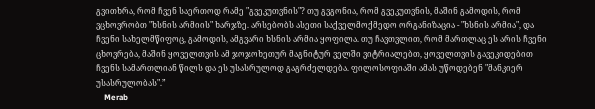გვითხრა, რომ ჩვენ საერთოდ რამე "გვეკუთვნის"? თუ გვგონია, რომ გვეკუთვნის, მაშინ გამოდის, რომ ვცხოვრობთ "ხსნის არმიის" ხარჯზე. არსებობს ასეთი საქველმოქმედო ორგანიზაცია - "ხსნის არმია", და ჩვენი სახელმწიფოც, გამოდის, ამგვარი ხსნის არმია ყოფილა. თუ ჩავთვლით, რომ მართლაც ეს არის ჩვენი ცხოვრება, მაშინ ყოველთვის ამ ჯოჯოხეთურ მაგნიტურ ველში ვიტრიალებთ, ყოველთვის გავეკიდებით ჩვენს სამართლიან წილს და ეს უსასრულოდ გაგრძელდება. ფილოსოფიაში ამას უწოდებენ "მანკიერ უსასრულობას".”
    Merab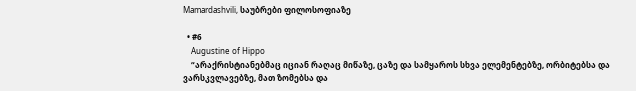Mamardashvili, საუბრები ფილოსოფიაზე

  • #6
    Augustine of Hippo
    “არაქრისტიანებმაც იციან რაღაც მიწაზე, ცაზე და სამყაროს სხვა ელემენტებზე, ორბიტებსა და ვარსკვლავებზე, მათ ზომებსა და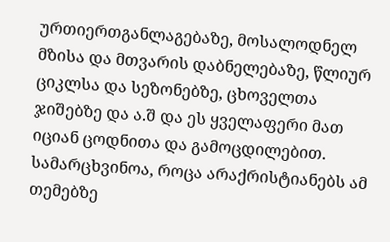ურთიერთგანლაგებაზე, მოსალოდნელ მზისა და მთვარის დაბნელებაზე, წლიურ ციკლსა და სეზონებზე, ცხოველთა ჯიშებზე და ა.შ და ეს ყველაფერი მათ იციან ცოდნითა და გამოცდილებით. სამარცხვინოა, როცა არაქრისტიანებს ამ თემებზე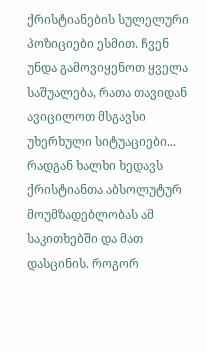ქრისტიანების სულელური პოზიციები ესმით. ჩვენ უნდა გამოვიყენოთ ყველა საშუალება, რათა თავიდან ავიცილოთ მსგავსი უხერხული სიტუაციები... რადგან ხალხი ხედავს ქრისტიანთა აბსოლუტურ მოუმზადებლობას ამ საკითხებში და მათ დასცინის. როგორ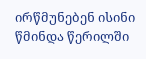ირწმუნებენ ისინი წმინდა წერილში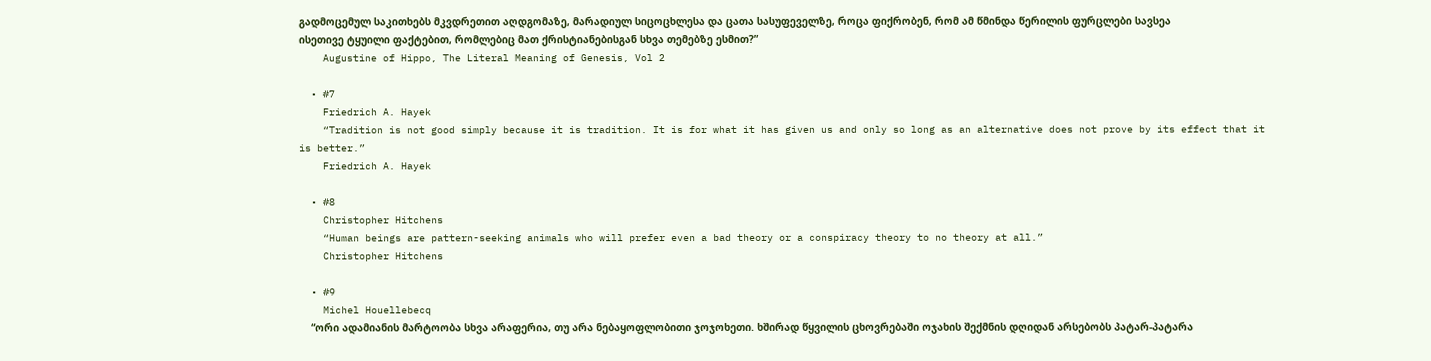გადმოცემულ საკითხებს მკვდრეთით აღდგომაზე, მარადიულ სიცოცხლესა და ცათა სასუფეველზე, როცა ფიქრობენ, რომ ამ წმინდა წერილის ფურცლები სავსეა ისეთივე ტყუილი ფაქტებით, რომლებიც მათ ქრისტიანებისგან სხვა თემებზე ესმით?”
    Augustine of Hippo, The Literal Meaning of Genesis, Vol 2

  • #7
    Friedrich A. Hayek
    “Tradition is not good simply because it is tradition. It is for what it has given us and only so long as an alternative does not prove by its effect that it is better.”
    Friedrich A. Hayek

  • #8
    Christopher Hitchens
    “Human beings are pattern-seeking animals who will prefer even a bad theory or a conspiracy theory to no theory at all.”
    Christopher Hitchens

  • #9
    Michel Houellebecq
    “ორი ადამიანის მარტოობა სხვა არაფერია, თუ არა ნებაყოფლობითი ჯოჯოხეთი. ხშირად წყვილის ცხოვრებაში ოჯახის შექმნის დღიდან არსებობს პატარ-პატარა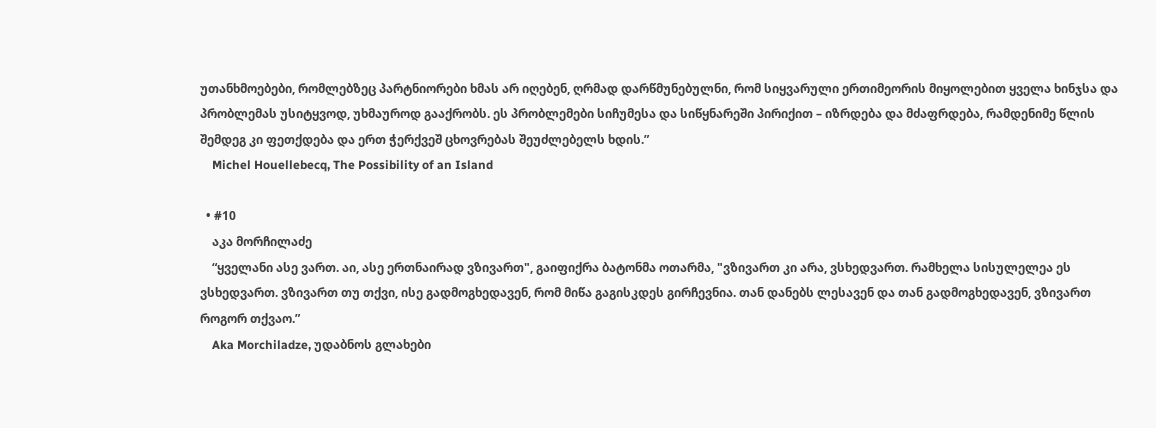უთანხმოებები, რომლებზეც პარტნიორები ხმას არ იღებენ, ღრმად დარწმუნებულნი, რომ სიყვარული ერთიმეორის მიყოლებით ყველა ხინჯსა და პრობლემას უსიტყვოდ, უხმაუროდ გააქრობს. ეს პრობლემები სიჩუმესა და სიწყნარეში პირიქით – იზრდება და მძაფრდება, რამდენიმე წლის შემდეგ კი ფეთქდება და ერთ ჭერქვეშ ცხოვრებას შეუძლებელს ხდის.”
    Michel Houellebecq, The Possibility of an Island

  • #10
    აკა მორჩილაძე
    “ყველანი ასე ვართ. აი, ასე ერთნაირად ვზივართ", გაიფიქრა ბატონმა ოთარმა, "ვზივართ კი არა, ვსხედვართ. რამხელა სისულელეა ეს ვსხედვართ. ვზივართ თუ თქვი, ისე გადმოგხედავენ, რომ მიწა გაგისკდეს გირჩევნია. თან დანებს ლესავენ და თან გადმოგხედავენ, ვზივართ როგორ თქვაო.”
    Aka Morchiladze, უდაბნოს გლახები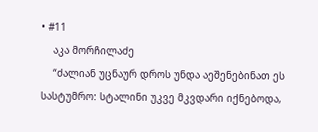• #11
    აკა მორჩილაძე
    “ძალიან უცნაურ დროს უნდა აეშენებინათ ეს სასტუმრო: სტალინი უკვე მკვდარი იქნებოდა,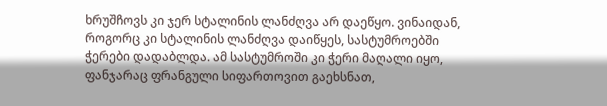ხრუშჩოვს კი ჯერ სტალინის ლანძღვა არ დაეწყო. ვინაიდან, როგორც კი სტალინის ლანძღვა დაიწყეს, სასტუმროებში ჭერები დადაბლდა. ამ სასტუმროში კი ჭერი მაღალი იყო, ფანჯარაც ფრანგული სიფართოვით გაეხსნათ,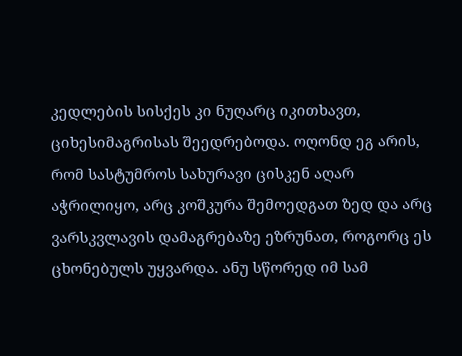კედლების სისქეს კი ნუღარც იკითხავთ, ციხესიმაგრისას შეედრებოდა. ოღონდ ეგ არის, რომ სასტუმროს სახურავი ცისკენ აღარ აჭრილიყო, არც კოშკურა შემოედგათ ზედ და არც ვარსკვლავის დამაგრებაზე ეზრუნათ, როგორც ეს ცხონებულს უყვარდა. ანუ სწორედ იმ სამ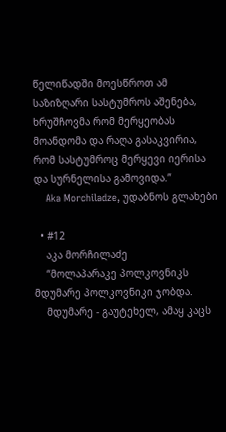წელიწადში მოესწროთ ამ საზიზღარი სასტუმროს აშენება, ხრუშჩოვმა რომ მერყეობას მოანდომა და რაღა გასაკვირია, რომ სასტუმროც მერყევი იერისა და სურნელისა გამოვიდა.”
    Aka Morchiladze, უდაბნოს გლახები

  • #12
    აკა მორჩილაძე
    “მოლაპარაკე პოლკოვნიკს მდუმარე პოლკოვნიკი ჯობდა.
    მდუმარე - გაუტეხელ, ამაყ კაცს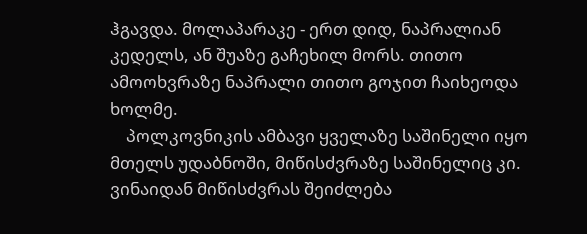ჰგავდა. მოლაპარაკე - ერთ დიდ, ნაპრალიან კედელს, ან შუაზე გაჩეხილ მორს. თითო ამოოხვრაზე ნაპრალი თითო გოჯით ჩაიხეოდა ხოლმე.
    პოლკოვნიკის ამბავი ყველაზე საშინელი იყო მთელს უდაბნოში, მიწისძვრაზე საშინელიც კი. ვინაიდან მიწისძვრას შეიძლება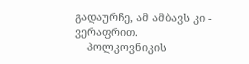გადაურჩე, ამ ამბავს კი - ვერაფრით.
    პოლკოვნიკის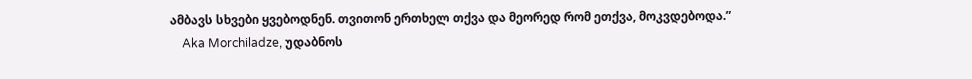ამბავს სხვები ყვებოდნენ. თვითონ ერთხელ თქვა და მეორედ რომ ეთქვა, მოკვდებოდა.”
    Aka Morchiladze, უდაბნოს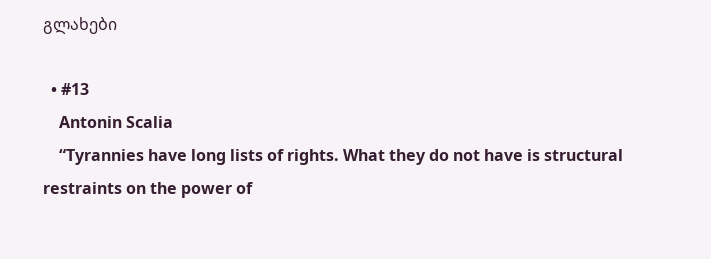გლახები

  • #13
    Antonin Scalia
    “Tyrannies have long lists of rights. What they do not have is structural restraints on the power of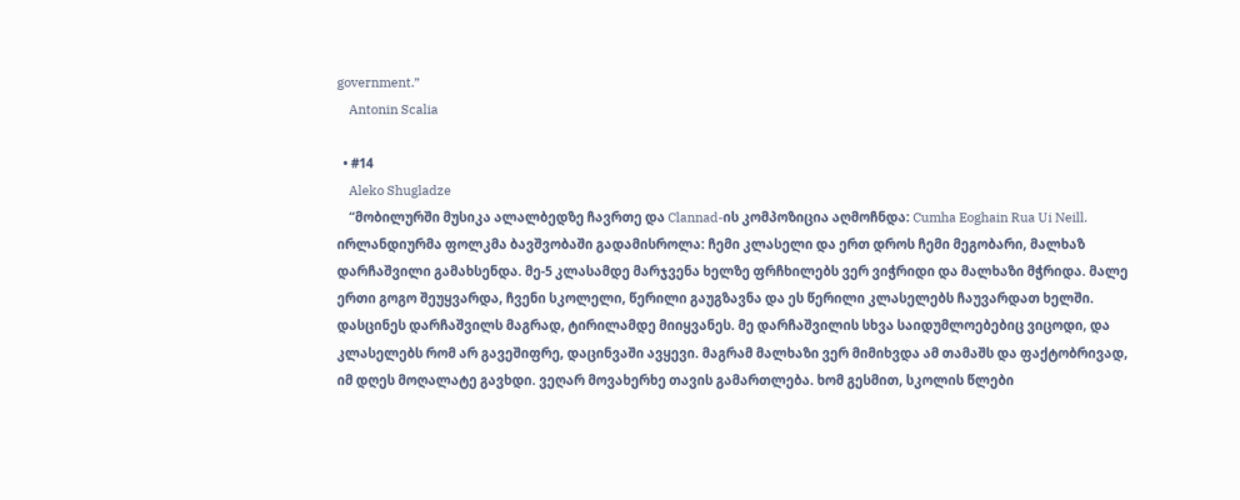government.”
    Antonin Scalia

  • #14
    Aleko Shugladze
    “მობილურში მუსიკა ალალბედზე ჩავრთე და Clannad-ის კომპოზიცია აღმოჩნდა: Cumha Eoghain Rua Ui Neill. ირლანდიურმა ფოლკმა ბავშვობაში გადამისროლა: ჩემი კლასელი და ერთ დროს ჩემი მეგობარი, მალხაზ დარჩაშვილი გამახსენდა. მე-5 კლასამდე მარჯვენა ხელზე ფრჩხილებს ვერ ვიჭრიდი და მალხაზი მჭრიდა. მალე ერთი გოგო შეუყვარდა, ჩვენი სკოლელი, წერილი გაუგზავნა და ეს წერილი კლასელებს ჩაუვარდათ ხელში. დასცინეს დარჩაშვილს მაგრად, ტირილამდე მიიყვანეს. მე დარჩაშვილის სხვა საიდუმლოებებიც ვიცოდი, და კლასელებს რომ არ გავეშიფრე, დაცინვაში ავყევი. მაგრამ მალხაზი ვერ მიმიხვდა ამ თამაშს და ფაქტობრივად, იმ დღეს მოღალატე გავხდი. ვეღარ მოვახერხე თავის გამართლება. ხომ გესმით, სკოლის წლები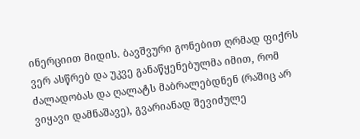ინერციით მიდის. ბავშვური გონებით ღრმად ფიქრს ვერ ასწრებ და უკვე განაწყენებულმა იმით, რომ ძალადობას და ღალატს მაბრალებდნენ (რაშიც არ ვიყავი დამნაშავე), გვარიანად შევიძულე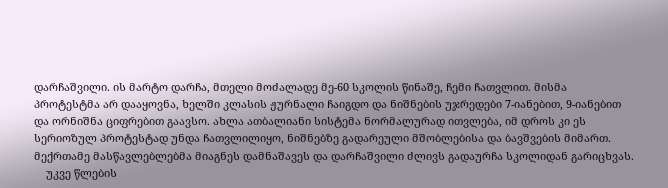დარჩაშვილი. ის მარტო დარჩა, მთელი მოძალადე მე-60 სკოლის წინაშე, ჩემი ჩათვლით. მისმა პროტესტმა არ დააყოვნა, ხელში კლასის ჟურნალი ჩაიგდო და ნიშნების უჯრედები 7-იანებით, 9-იანებით და ორნიშნა ციფრებით გაავსო. ახლა ათბალიანი სისტემა ნორმალურად ითვლება, იმ დროს კი ეს სერიოზულ პროტესტად უნდა ჩათვლილიყო, ნიშნებზე გადარეული მშობლებისა და ბავშვების მიმართ. მექრთამე მასწავლებლებმა მიაგნეს დამნაშავეს და დარჩაშვილი ძლივს გადაურჩა სკოლიდან გარიცხვას.
    უკვე წლების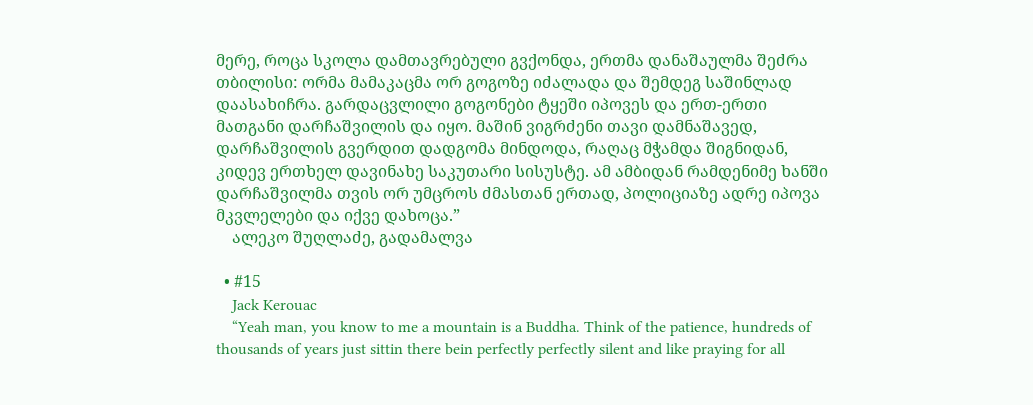მერე, როცა სკოლა დამთავრებული გვქონდა, ერთმა დანაშაულმა შეძრა თბილისი: ორმა მამაკაცმა ორ გოგოზე იძალადა და შემდეგ საშინლად დაასახიჩრა. გარდაცვლილი გოგონები ტყეში იპოვეს და ერთ-ერთი მათგანი დარჩაშვილის და იყო. მაშინ ვიგრძენი თავი დამნაშავედ, დარჩაშვილის გვერდით დადგომა მინდოდა, რაღაც მჭამდა შიგნიდან, კიდევ ერთხელ დავინახე საკუთარი სისუსტე. ამ ამბიდან რამდენიმე ხანში დარჩაშვილმა თვის ორ უმცროს ძმასთან ერთად, პოლიციაზე ადრე იპოვა მკვლელები და იქვე დახოცა.”
    ალეკო შუღლაძე, გადამალვა

  • #15
    Jack Kerouac
    “Yeah man, you know to me a mountain is a Buddha. Think of the patience, hundreds of thousands of years just sittin there bein perfectly perfectly silent and like praying for all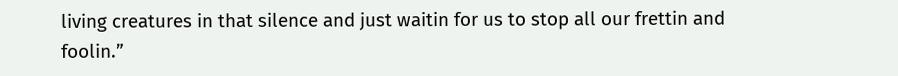living creatures in that silence and just waitin for us to stop all our frettin and foolin.”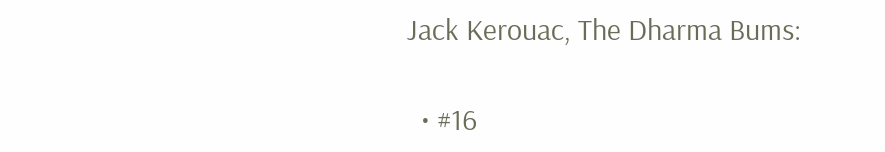Jack Kerouac, The Dharma Bums:

  • #16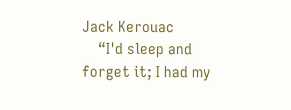Jack Kerouac
    “I'd sleep and forget it; I had my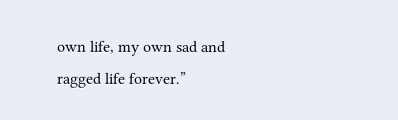own life, my own sad and ragged life forever.”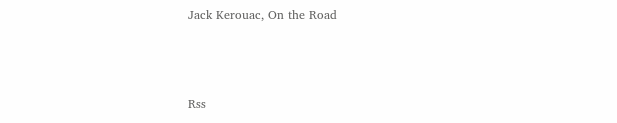Jack Kerouac, On the Road



Rss